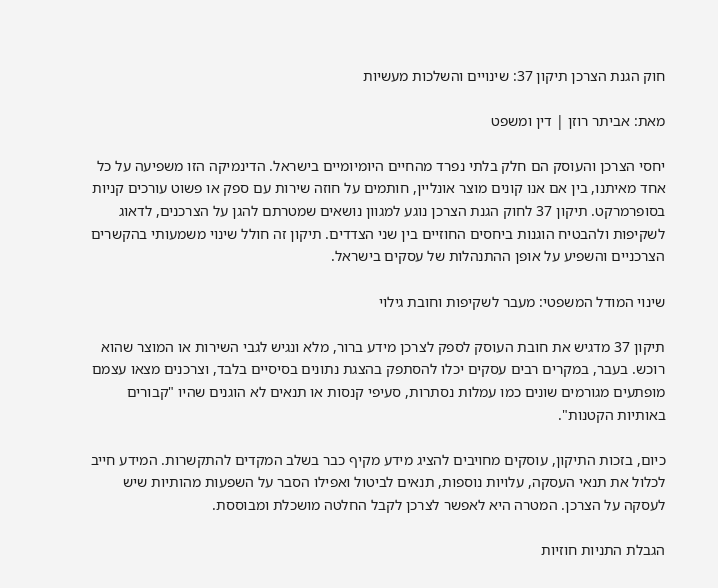חוק הגנת הצרכן תיקון 37: שינויים והשלכות מעשיות

מאת: אביתר רוזן | דין ומשפט

יחסי הצרכן והעוסק הם חלק בלתי נפרד מהחיים היומיומיים בישראל. הדינמיקה הזו משפיעה על כל אחד מאיתנו, בין אם אנו קונים מוצר אונליין, חותמים על חוזה שירות עם ספק או פשוט עורכים קניות בסופרמרקט. תיקון 37 לחוק הגנת הצרכן נוגע למגוון נושאים שמטרתם להגן על הצרכנים, לדאוג לשקיפות ולהבטיח הוגנות ביחסים החוזיים בין שני הצדדים. תיקון זה חולל שינוי משמעותי בהקשרים הצרכניים והשפיע על אופן ההתנהלות של עסקים בישראל.

שינוי המודל המשפטי: מעבר לשקיפות וחובת גילוי

תיקון 37 מדגיש את חובת העוסק לספק לצרכן מידע ברור, מלא ונגיש לגבי השירות או המוצר שהוא רוכש. בעבר, במקרים רבים עסקים יכלו להסתפק בהצגת נתונים בסיסיים בלבד, וצרכנים מצאו עצמם מופתעים מגורמים שונים כמו עמלות נסתרות, סעיפי קנסות או תנאים לא הוגנים שהיו "קבורים באותיות הקטנות".

כיום, בזכות התיקון, עוסקים מחויבים להציג מידע מקיף כבר בשלב המקדים להתקשרות. המידע חייב לכלול את תנאי העסקה, עלויות נוספות, תנאים לביטול ואפילו הסבר על השפעות מהותיות שיש לעסקה על הצרכן. המטרה היא לאפשר לצרכן לקבל החלטה מושכלת ומבוססת.

הגבלת התניות חוזיות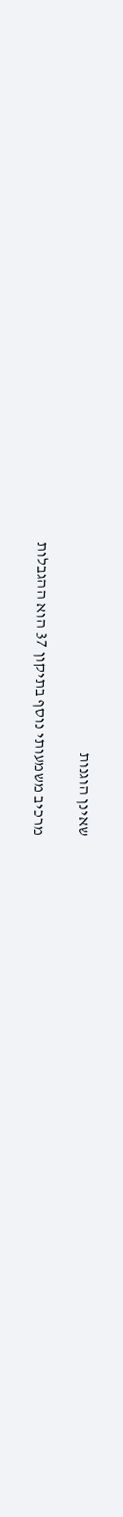שאינן הוגנות

מרכיב משמעותי נוסף בתיקון 37 הוא ההגבלות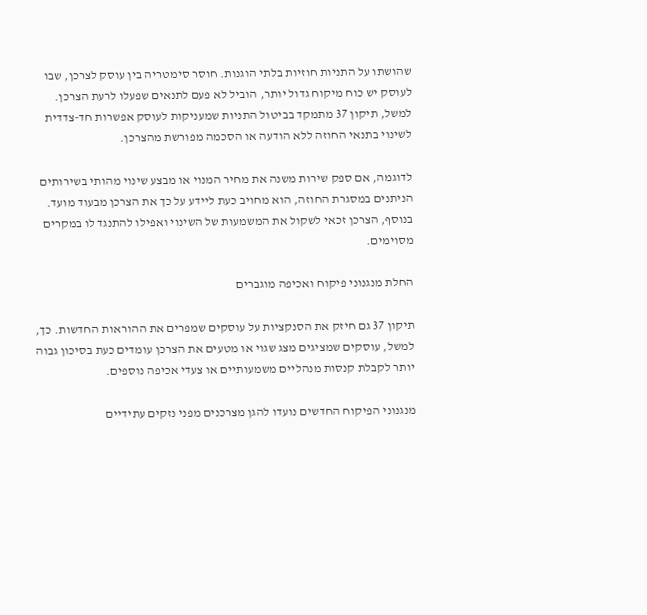שהושתו על התניות חוזיות בלתי הוגנות. חוסר סימטריה בין עוסק לצרכן, שבו לעוסק יש כוח מיקוח גדול יותר, הוביל לא פעם לתנאים שפעלו לרעת הצרכן. למשל, תיקון 37 מתמקד בביטול התניות שמעניקות לעוסק אפשרות חד-צדדית לשינוי בתנאי החוזה ללא הודעה או הסכמה מפורשת מהצרכן.

לדוגמה, אם ספק שירות משנה את מחיר המנוי או מבצע שינוי מהותי בשירותים הניתנים במסגרת החוזה, הוא מחויב כעת ליידע על כך את הצרכן מבעוד מועד. בנוסף, הצרכן זכאי לשקול את המשמעות של השינוי ואפילו להתנגד לו במקרים מסוימים.

החלת מנגנוני פיקוח ואכיפה מוגברים

תיקון 37 גם חיזק את הסנקציות על עוסקים שמפרים את ההוראות החדשות. כך, למשל, עוסקים שמציגים מצג שגוי או מטעים את הצרכן עומדים כעת בסיכון גבוה יותר לקבלת קנסות מנהליים משמעותיים או צעדי אכיפה נוספים.

מנגנוני הפיקוח החדשים נועדו להגן מצרכנים מפני נזקים עתידיים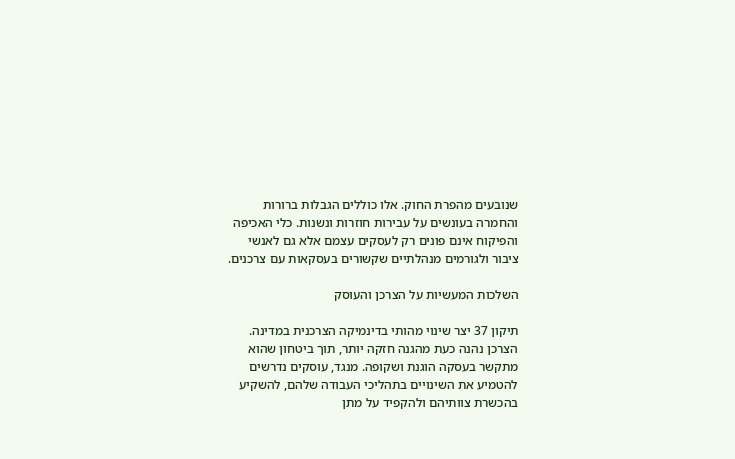שנובעים מהפרת החוק. אלו כוללים הגבלות ברורות והחמרה בעונשים על עבירות חוזרות ונשנות. כלי האכיפה והפיקוח אינם פונים רק לעסקים עצמם אלא גם לאנשי ציבור ולגורמים מנהלתיים שקשורים בעסקאות עם צרכנים.

השלכות המעשיות על הצרכן והעוסק

תיקון 37 יצר שינוי מהותי בדינמיקה הצרכנית במדינה. הצרכן נהנה כעת מהגנה חזקה יותר, תוך ביטחון שהוא מתקשר בעסקה הוגנת ושקופה. מנגד, עוסקים נדרשים להטמיע את השינויים בתהליכי העבודה שלהם, להשקיע בהכשרת צוותיהם ולהקפיד על מתן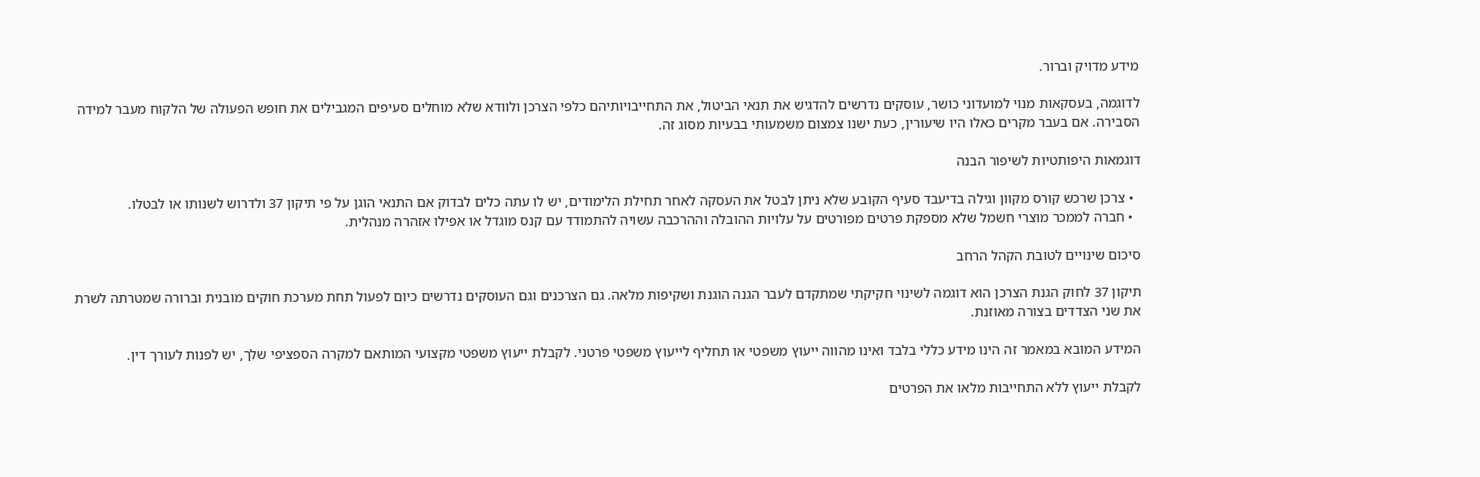מידע מדויק וברור.

לדוגמה, בעסקאות מנוי למועדוני כושר, עוסקים נדרשים להדגיש את תנאי הביטול, את התחייבויותיהם כלפי הצרכן ולוודא שלא מוחלים סעיפים המגבילים את חופש הפעולה של הלקוח מעבר למידה הסבירה. אם בעבר מקרים כאלו היו שיעורין, כעת ישנו צמצום משמעותי בבעיות מסוג זה.

דוגמאות היפותטיות לשיפור הבנה

  • צרכן שרכש קורס מקוון וגילה בדיעבד סעיף הקובע שלא ניתן לבטל את העסקה לאחר תחילת הלימודים, יש לו עתה כלים לבדוק אם התנאי הוגן על פי תיקון 37 ולדרוש לשנותו או לבטלו.
  • חברה לממכר מוצרי חשמל שלא מספקת פרטים מפורטים על עלויות ההובלה וההרכבה עשויה להתמודד עם קנס מוגדל או אפילו אזהרה מנהלית.

סיכום שינויים לטובת הקהל הרחב

תיקון 37 לחוק הגנת הצרכן הוא דוגמה לשינוי חקיקתי שמתקדם לעבר הגנה הוגנת ושקיפות מלאה. גם הצרכנים וגם העוסקים נדרשים כיום לפעול תחת מערכת חוקים מובנית וברורה שמטרתה לשרת את שני הצדדים בצורה מאוזנת.

המידע המובא במאמר זה הינו מידע כללי בלבד ואינו מהווה ייעוץ משפטי או תחליף לייעוץ משפטי פרטני. לקבלת ייעוץ משפטי מקצועי המותאם למקרה הספציפי שלך, יש לפנות לעורך דין.

לקבלת ייעוץ ללא התחייבות מלאו את הפרטים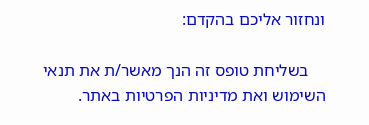ונחזור אליכם בהקדם:

    בשליחת טופס זה הנך מאשר/ת את תנאי השימוש ואת מדיניות הפרטיות באתר.